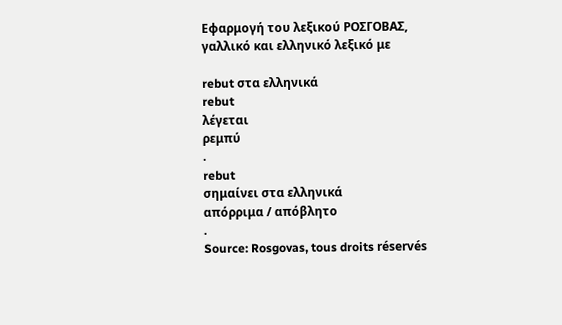Εφαρμογή του λεξικού ΡΟΣΓΟΒΑΣ, γαλλικό και ελληνικό λεξικό με

rebut στα ελληνικά
rebut
λέγεται
ρεμπύ
.
rebut
σημαίνει στα ελληνικά
απόρριμα / απόβλητο
.
Source: Rosgovas, tous droits réservés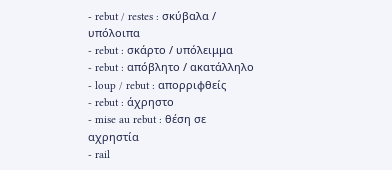- rebut / restes : σκύβαλα / υπόλοιπα
- rebut : σκάρτο / υπόλειμμα
- rebut : απόβλητο / ακατάλληλο
- loup / rebut : απορριφθείς
- rebut : άχρηστο
- mise au rebut : θέση σε αχρηστία
- rail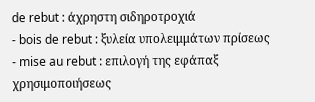de rebut : άχρηστη σιδηροτροχιά
- bois de rebut : ξυλεία υπολειμμάτων πρίσεως
- mise au rebut : επιλογή της εφάπαξ χρησιμοποιήσεως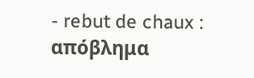- rebut de chaux : απόβλημα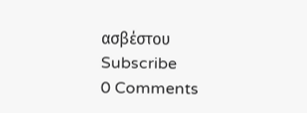ασβέστου
Subscribe
0 Comments